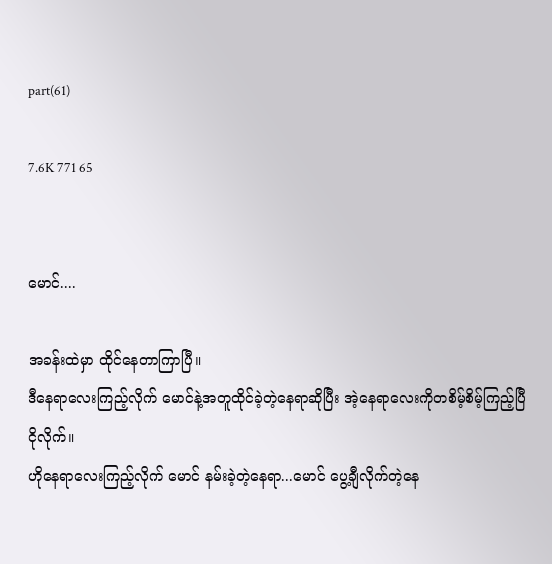part(61)

7.6K 771 65


မောင်....

အခန်းထဲမှာ ထိုင်နေတာကြာပြီ။
ဒီနေရာလေးကြည့်လိုက် မောင်နဲ့အတူထိုင်ခဲ့တဲ့နေရာဆိုပြီး အဲ့နေရာလေးကိုတစိမ့်စိမ့်ကြည့်ပြီ ငိုလိုက်။
ဟိုနေရာလေးကြည့်လိုက် မောင် နမ်းခဲ့တဲ့နေရာ...မောင် ပွေ့ချီလိုက်တဲ့နေ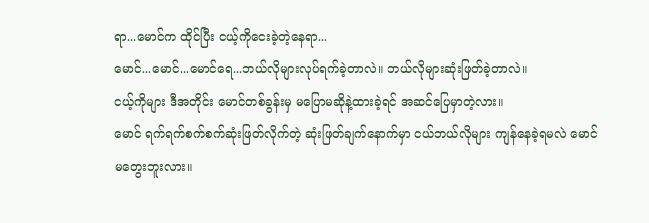ရာ...မောင်က ထိုင်ပြီး ငယ့်ကိုငေးခဲ့တဲ့နေရာ...
မောင်...မောင်...မောင်ရေ...ဘယ်လိုများလုပ်ရက်ခဲ့တာလဲ။ ဘယ်လိုများဆုံးဖြတ်ခဲ့တာလဲ။
ငယ့်ကိုများ ဒီအတိုင်း မောင်တစ်ခွန်းမှ မပြောမဆိုနဲ့ထားခဲ့ရင် အဆင်ပြေမှာတဲ့လား။
မောင် ရက်ရက်စက်စက်ဆုံးဖြတ်လိုက်တဲ့ ဆုံးဖြတ်ချက်နောက်မှာ ငယ်ဘယ်လိုများ ကျန်နေခဲ့ရမလဲ မောင် မတွေးဘူးလား။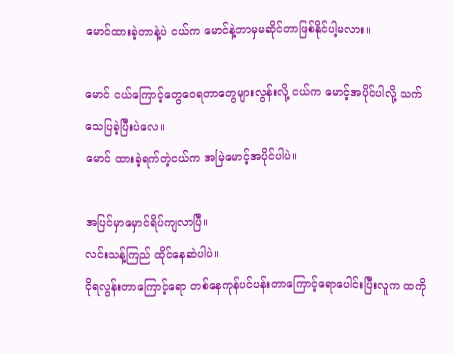မောင်ထားခဲ့တာနဲ့ပဲ ငယ်က မောင်နဲ့ဘာမှမဆိုင်တာဖြစ်နိုင်ပါ့မလား။

မောင် ငယ်ကြောင့်တွေဝေရတာတွေများလွန်းလို့ ငယ်က မောင့်အပိုင်ပါလို့ သက်သေပြခဲ့ပြီးပဲလေ။
မောင် ထားခဲ့ရက်တဲ့ငယ်က အမြဲမောင့်အပိုင်ပါပဲ။

အပြင်မှာမှောင်ရိပ်ကျလာပြီ။
လင်းသန့်ကြည် ထိုင်နေဆဲပါပဲ။
ငိုရလွန်းတာကြောင့်ရော တစ်နေကုန်ပင်ပန်းတာကြောင့်ရောပေါင်းပြီးလူက ထကို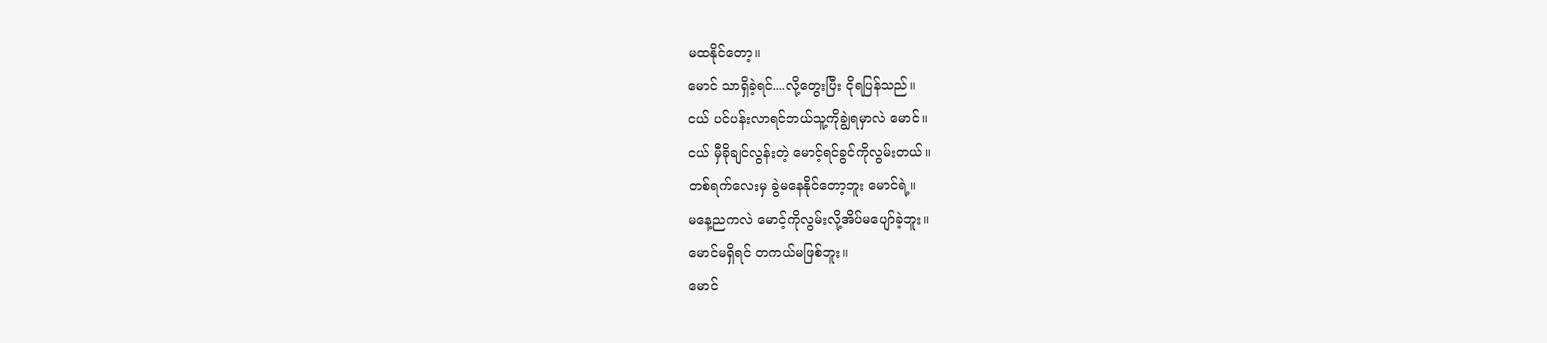မထနိုင်တော့။
မောင် သာရှိခဲ့ရင်....လို့တွေးပြီး ငိုရပြန်သည်။
ငယ် ပင်ပန်းလာရင်ဘယ်သူ့ကိုချွဲရမှာလဲ မောင်။
ငယ် မှီခိုချင်လွန်းတဲ့ မောင့်ရင်ခွင်ကိုလွမ်းတယ်။
တစ်ရက်လေးမှ ခွဲမနေနိုင်တော့ဘူး မောင်ရဲ့။
မနေ့ညကလဲ မောင့်ကိုလွမ်းလို့အိပ်မပျော်ခဲ့ဘူး။
မောင်မရှိရင် တကယ်မဖြစ်ဘူး။
မောင်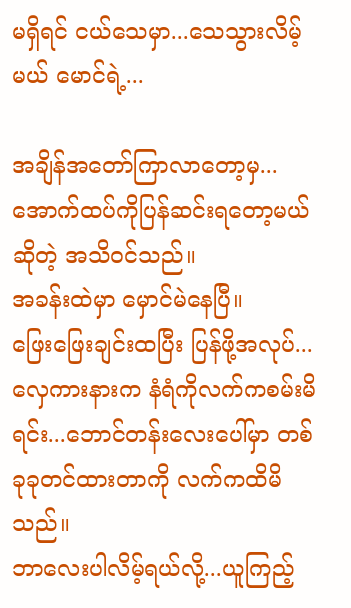မရှိရင် ငယ်သေမှာ...သေသွားလိမ့်မယ် မောင်ရဲ့...

အချိန်အတော်ကြာလာတော့မှ...အောက်ထပ်ကိုပြန်ဆင်းရတော့မယ်ဆိုတဲ့ အသိဝင်သည်။
အခန်းထဲမှာ မှောင်မဲနေပြီ။
ဖြေးဖြေးချင်းထပြီး ပြန်ဖို့အလုပ်...လှေကားနားက နံရံကိုလက်ကစမ်းမိရင်း...ဘောင်တန်းလေးပေါ်မှာ တစ်ခုခုတင်ထားတာကို လက်ကထိမိသည်။
ဘာလေးပါလိမ့်ရယ်လို့...ယူကြည့်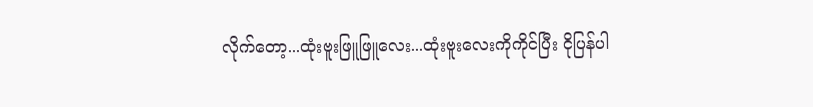လိုက်တော့...ထုံးဗူးဖြူဖြူလေး...ထုံးဗူးလေးကိုကိုင်ပြီး ငိုပြန်ပါ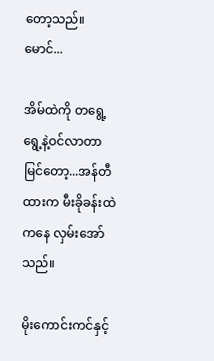တော့သည်။
မောင်...

အိမ်ထဲကို တရွေ့ရွေ့နဲ့ဝင်လာတာမြင်တော့...အန်တီထားက မီးခိုခန်းထဲကနေ လှမ်းအော်သည်။

မိုးကောင်းကင်နှင့်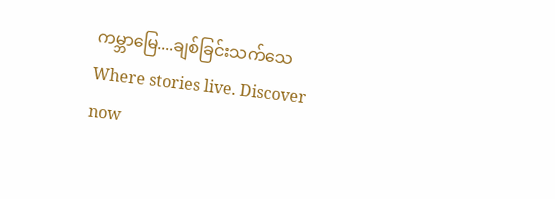ကမ္ဘာမြေ....ချစ်ခြင်းသက်သေWhere stories live. Discover now